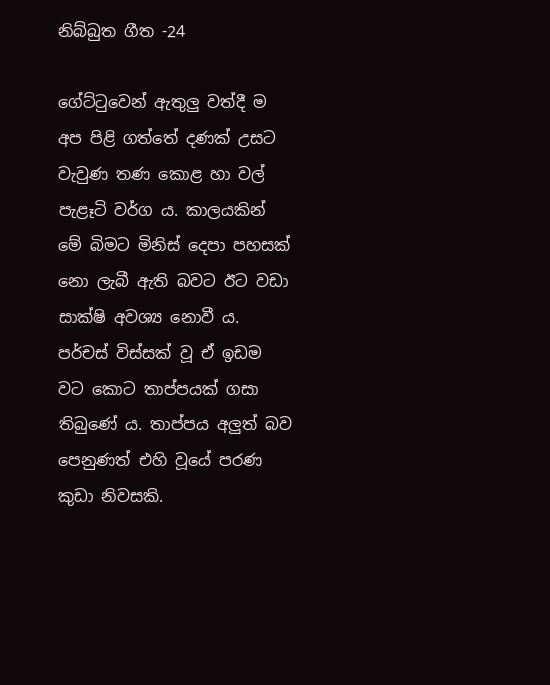නිබ්බුත ගීත -24

ගේට්ටුවෙන් ඇතුලු වත්දී ම අප පිළි ගත්තේ දණක් උසට වැවුණ තණ කොළ හා වල් පැළෑටි වර්ග ය. කාලයකින් මේ බිමට මිනිස් දෙපා පහසක් නො ලැබී ඇති බවට ඊට වඩා සාක්ෂි අවශ්‍ය නොවී ය. පර්චස් විස්සක් වූ ඒ ඉඩම වට කොට තාප්පයක් ගසා තිබුණේ ය. තාප්පය අලුත් බව පෙනුණත් එහි වූයේ පරණ කුඩා නිවසකි.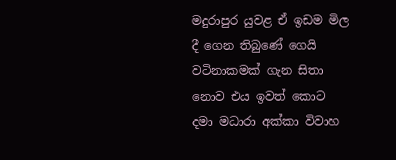මදුරාපුර යුවළ ඒ ඉඩම මිල දී ගෙන තිබුණේ ගෙයි වටිනාකමක් ගැන සිතා නොව එය ඉවත් කොට දමා මධාරා අක්කා විවාහ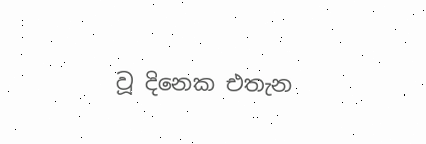වූ දිනෙක එතැන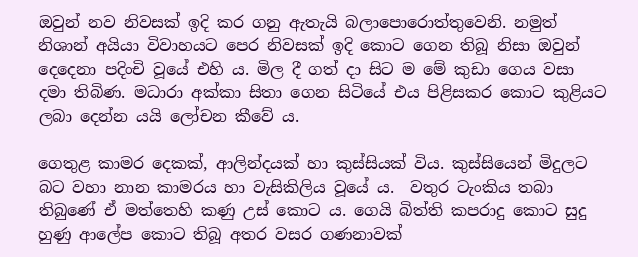ඔවුන් නව නිවසක් ඉදි කර ගනු ඇතැයි බලාපොරොත්තුවෙනි. නමුත් නිශාන් අයියා විවාහයට පෙර නිවසක් ඉදි කොට ගෙන තිබූ නිසා ඔවුන් දෙදෙනා පදිංචි වූයේ එහි ය. මිල දී ගත් දා සිට ම මේ කුඩා ගෙය වසා දමා තිබිණ. මධාරා අක්කා සිතා ගෙන සිටියේ එය පිළිසකර කොට කුළියට ලබා දෙන්න යයි ලෝචන කීවේ ය.

ගෙතුළ කාමර දෙකක්, ආලින්දයක් හා කුස්සියක් විය. කුස්සියෙන් මිදුලට බට වහා නාන කාමරය හා වැසිකිලිය වූයේ ය.  වතුර ටැංකිය තබා තිබුණේ ඒ මත්තෙහි කණු උස් කොට ය. ගෙයි බිත්ති කපරාදු කොට සුදු හුණු ආලේප කොට තිබූ අතර වසර ගණනාවක්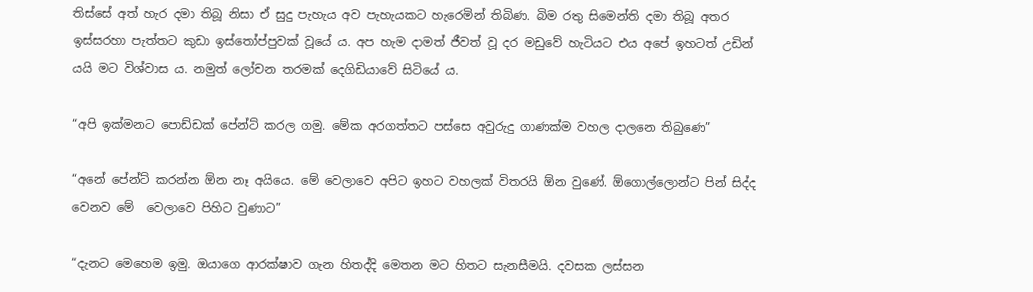තිස්සේ අත් හැර දමා තිබූ නිසා ඒ සුදු පැහැය අව පැහැයකට හැරෙමින් තිබිණ. බිම රතු සිමෙන්ති දමා තිබූ අතර ඉස්සරහා පැත්තට කුඩා ඉස්තෝප්පුවක් වූයේ ය. අප හැම දාමත් ජීවත් වූ දර මඩුවේ හැටියට එය අපේ ඉහටත් උඩින් යයි මට විශ්වාස ය. නමුත් ලෝචන තරමක් දෙගිඩියාවේ සිටියේ ය.

“අපි ඉක්මනට පොඩ්ඩක් පේන්ට් කරල ගමු. මේක අරගත්තට පස්සෙ අවුරුදු ගාණක්ම වහල දාලනෙ තිබුණෙ”

“අනේ පේන්ට් කරන්න ඕන නෑ අයියෙ. මේ වෙලාවෙ අපිට ඉහට වහලක් විතරයි ඕන වුණේ. ඕගොල්ලොන්ට පින් සිද්ද වෙනව මේ  වෙලාවෙ පිහිට වුණාට”

“දැනට මෙහෙම ඉමු. ඔයාගෙ ආරක්ෂාව ගැන හිතද්දි මෙතන මට හිතට සැනසීමයි. දවසක ලස්සන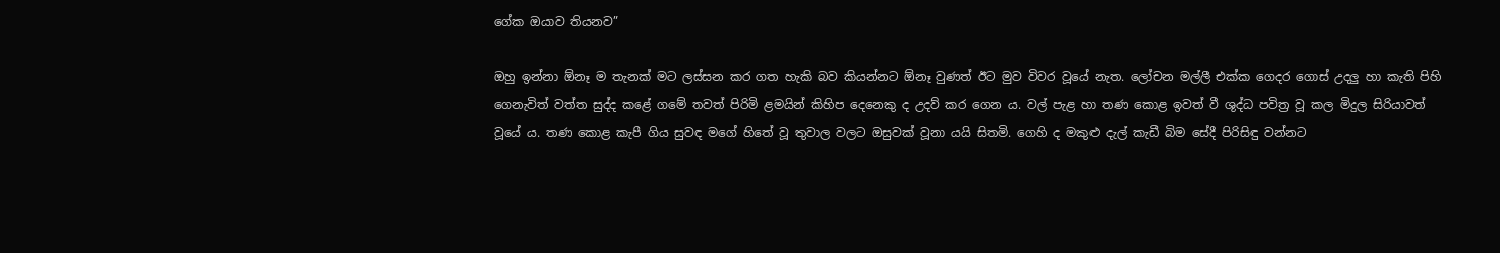ගේක ඔයාව තියනව”

ඔහු ඉන්නා ඕනෑ ම තැනක් මට ලස්සන කර ගත හැකි බව කියන්නට ඕනෑ වුණත් ඊට මුව විවර වූයේ නැත. ලෝචන මල්ලී එක්ක ගෙදර ගොස් උදලු හා කැති පිහි ගෙනැවිත් වත්ත සුද්ද කළේ ගමේ තවත් පිරිමි ළමයින් කිහිප දෙනෙකු ද උදව් කර ගෙන ය. වල් පැළ හා තණ කොළ ඉවත් වී ශුද්ධ පවිත්‍ර වූ කල මිදුල සිරියාවත් වූයේ ය. තණ කොළ කැපී ගිය සුවඳ මගේ හිතේ වූ තුවාල වලට ඔසුවක් වූනා යයි සිතමි. ගෙහි ද මකුළු දැල් කැඩී බිම සේදී පිරිසිඳු වන්නට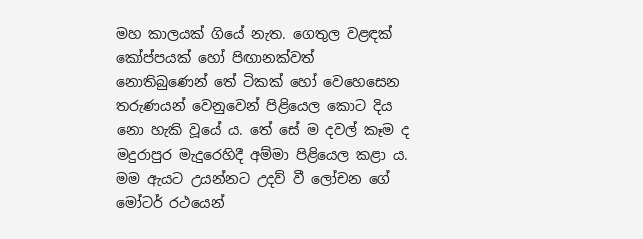මහ කාලයක් ගියේ නැත. ගෙතුල වළඳක් කෝප්පයක් හෝ පිඟානක්වත් නොතිබුණෙන් තේ ටිකක් හෝ වෙහෙසෙන තරුණයන් වෙනුවෙන් පිළියෙල කොට දිය නො හැකි වූයේ ය. තේ සේ ම දවල් කෑම ද මදුරාපුර මැදුරෙහිදී අම්මා පිළියෙල කළා ය. මම ඇයට උයන්නට උදව් වී ලෝචන ගේ මෝටර් රථයෙන්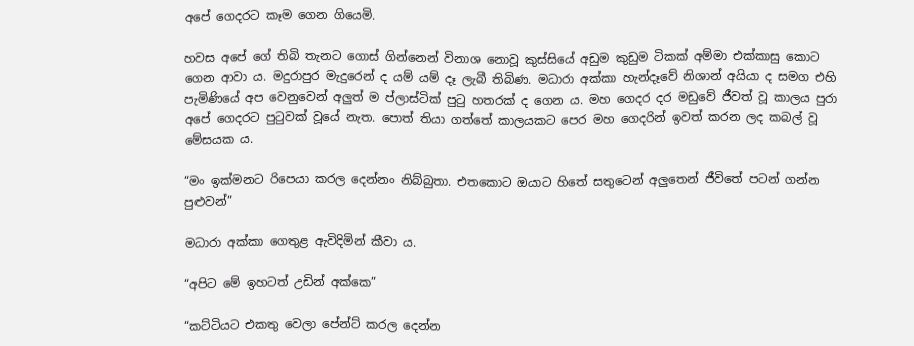අපේ ගෙදරට කෑම ගෙන ගියෙමි.

හවස අපේ ගේ තිබි තැනට ගොස් ගින්නෙන් විනාශ නොවූ කුස්සියේ අඩුම කුඩුම ටිකක් අම්මා එක්කාසු කොට ගෙන ආවා ය. මදුරාපුර මැදුරෙන් ද යම් යම් දෑ ලැබී තිබිණ. මධාරා අක්කා හැන්දෑවේ නිශාන් අයියා ද සමග එහි පැමිණියේ අප වෙනුවෙන් අලුත් ම ප්ලාස්ටික් පුටු හතරක් ද ගෙන ය. මහ ගෙදර දර මඩුවේ ජීවත් වූ කාලය පුරා අපේ ගෙදරට පුටුවක් වූයේ නැත. පොත් තියා ගත්තේ කාලයකට පෙර මහ ගෙදරින් ඉවත් කරන ලද කබල් වූ මේසයක ය.

“මං ඉක්මනට රිපෙයා කරල දෙන්නං නිබ්බුතා. එතකොට ඔයාට හිතේ සතුටෙන් අලුතෙන් ජීවිතේ පටන් ගන්න පුළුවන්”

මධාරා අක්කා ගෙතුළ ඇවිදිමින් කීවා ය.

“අපිට මේ ඉහටත් උඩින් අක්කෙ”

“කට්ටියට එකතු වෙලා පේන්ට් කරල දෙන්න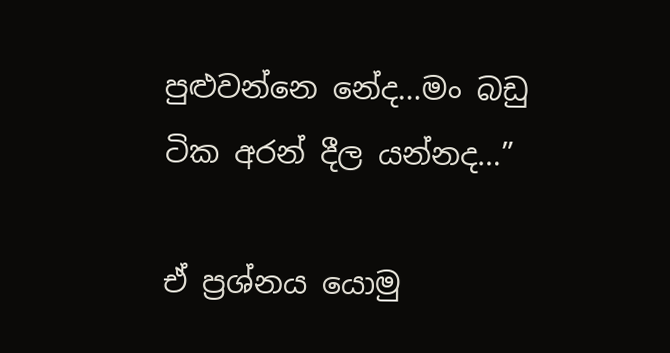පුළුවන්නෙ නේද…මං බඩු ටික අරන් දීල යන්නද…”

ඒ ප්‍රශ්නය යොමු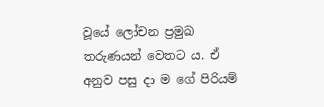වූයේ ලෝචන ප්‍රමුඛ තරුණයන් වෙතට ය. ඒ අනුව පසු දා ම ගේ පිරියම්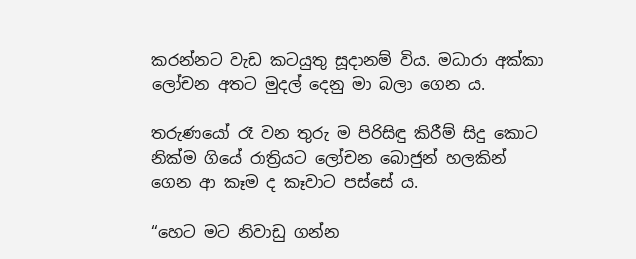කරන්නට වැඩ කටයුතු සූදානම් විය. මධාරා අක්කා ලෝචන අතට මුදල් දෙනු මා බලා ගෙන ය.

තරුණයෝ රෑ වන තුරු ම පිරිසිඳු කිරීම් සිදු කොට නික්ම ගියේ රාත්‍රියට ලෝචන බොජුන් හලකින් ගෙන ආ කෑම ද කෑවාට පස්සේ ය.

“හෙට මට නිවාඩු ගන්න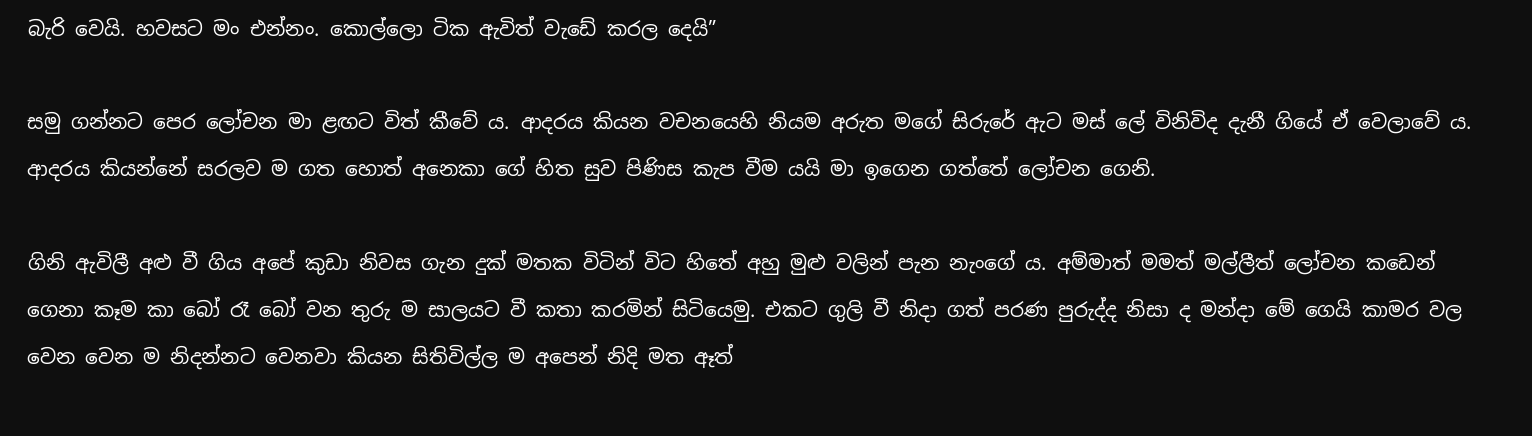බැරි වෙයි. හවසට මං එන්නං. කොල්ලො ටික ඇවිත් වැඩේ කරල දෙයි”

සමු ගන්නට පෙර ලෝචන මා ළඟට විත් කීවේ ය. ආදරය කියන වචනයෙහි නියම අරුත මගේ සිරුරේ ඇට මස් ලේ විනිවිද දැනී ගියේ ඒ වෙලාවේ ය. ආදරය කියන්නේ සරලව ම ගත හොත් අනෙකා ගේ හිත සුව පිණිස කැප වීම යයි මා ඉගෙන ගත්තේ ලෝචන ගෙනි.

ගිනි ඇවිලී අළු වී ගිය අපේ කුඩා නිවස ගැන දුක් මතක විටින් විට හිතේ අහු මුළු වලින් පැන නැංගේ ය. අම්මාත් මමත් මල්ලීත් ලෝචන කඩෙන් ගෙනා කෑම කා බෝ රෑ බෝ වන තුරු ම සාලයට වී කතා කරමින් සිටියෙමු. එකට ගුලි වී නිදා ගත් පරණ පුරුද්ද නිසා ද මන්දා මේ ගෙයි කාමර වල වෙන වෙන ම නිදන්නට වෙනවා කියන සිතිවිල්ල ම අපෙන් නිදි මත ඈත්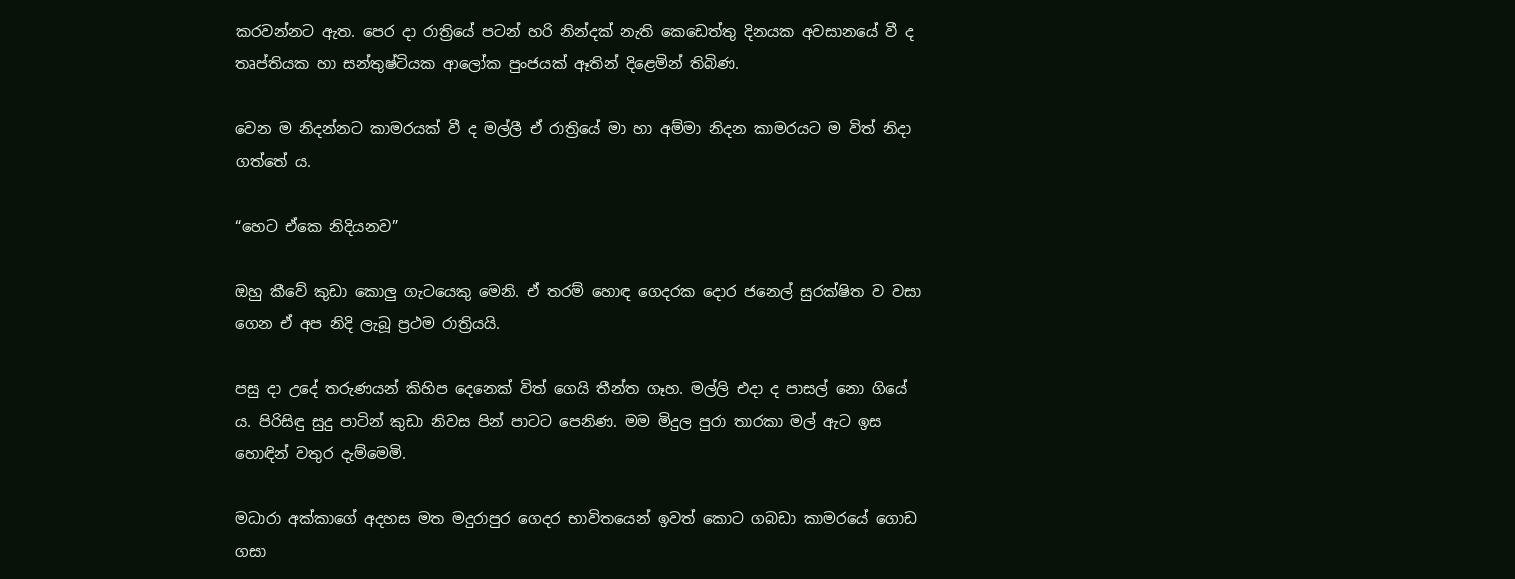කරවන්නට ඇත. පෙර දා රාත්‍රියේ පටන් හරි නින්දක් නැති කෙඩෙත්තු දිනයක අවසානයේ වී ද තෘප්තියක හා සන්තුෂ්ටියක ආලෝක පුංජයක් ඈතින් දිළෙමින් තිබිණ.

වෙන ම නිදන්නට කාමරයක් වී ද මල්ලී ඒ රාත්‍රියේ මා හා අම්මා නිදන කාමරයට ම විත් නිදා ගත්තේ ය.

“හෙට ඒකෙ නිදියනව”

ඔහු කීවේ කුඩා කොලු ගැටයෙකු මෙනි. ඒ තරම් හොඳ ගෙදරක දොර ජනෙල් සුරක්ෂිත ව වසා ගෙන ඒ අප නිදි ලැබූ ප්‍රථම රාත්‍රියයි.

පසු දා උදේ තරුණයන් කිහිප දෙනෙක් විත් ගෙයි තීන්ත ගෑහ. මල්ලි එදා ද පාසල් නො ගියේ ය. පිරිසිඳු සුදු පාටින් කුඩා නිවස පින් පාටට පෙනිණ. මම මිදුල පුරා තාරකා මල් ඇට ඉස හොඳින් වතුර දැම්මෙමි.

මධාරා අක්කාගේ අදහස මත මදුරාපුර ගෙදර භාවිතයෙන් ඉවත් කොට ගබඩා කාමරයේ ගොඩ ගසා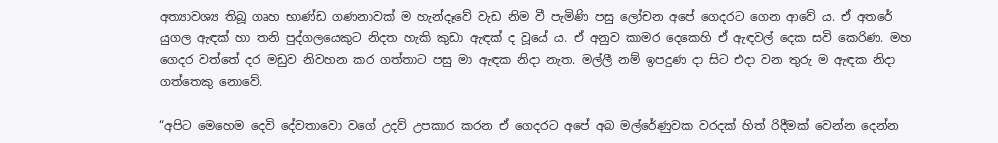අත්‍යාවශ්‍ය තිබූ ගෘහ භාණ්ඩ ගණනාවක් ම හැන්දෑවේ වැඩ නිම වී පැමිණි පසු ලෝචන අපේ ගෙදරට ගෙන ආවේ ය. ඒ අතරේ යුගල ඇඳක් හා තනි පුද්ගලයෙකුට නිදත හැකි කුඩා ඇඳක් ද වූයේ ය. ඒ අනුව කාමර දෙකෙහි ඒ ඇඳවල් දෙක සවි කෙරිණ. මහ ගෙදර වත්තේ දර මඩුව නිවහන කර ගත්තාට පසු මා ඇඳක නිදා නැත. මල්ලී නම් ඉපදුණ දා සිට එදා වන තුරු ම ඇඳක නිදා ගත්තෙකු නොවේ.

“අපිට මෙහෙම දෙවි දේවතාවො වගේ උදව් උපකාර කරන ඒ ගෙදරට අපේ අබ මල්රේණුවක වරදක් හිත් රිදීමක් වෙන්න දෙන්න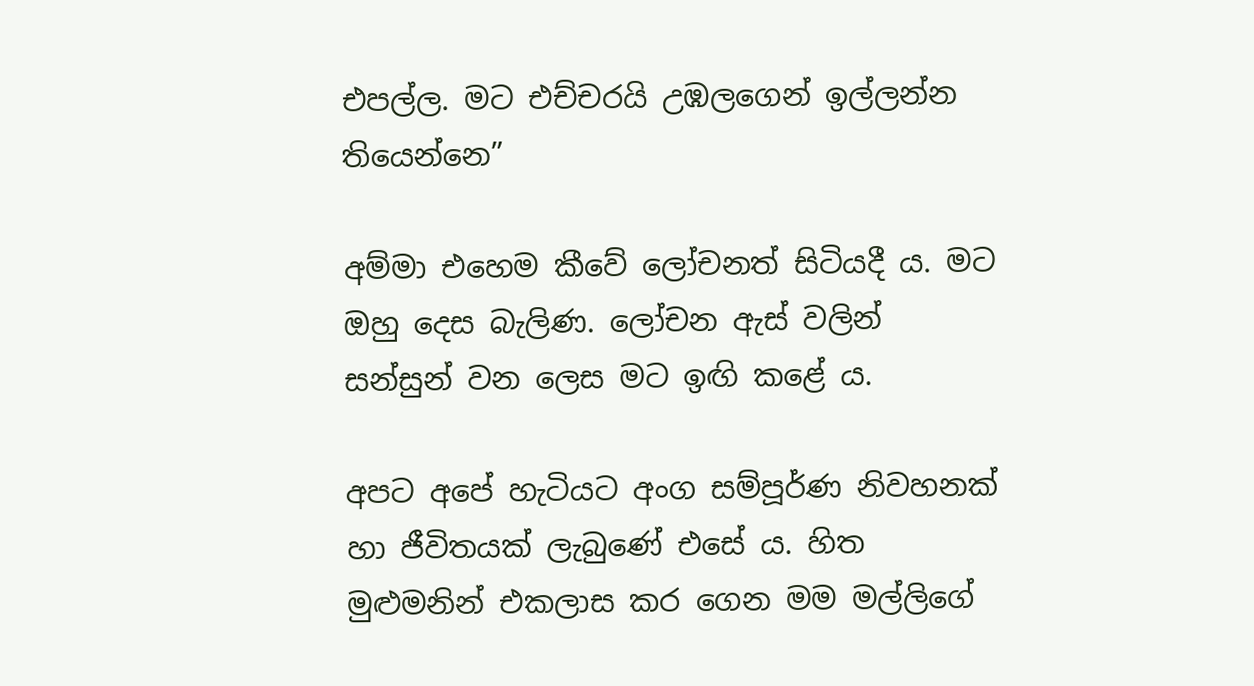එපල්ල. මට එච්චරයි උඹලගෙන් ඉල්ලන්න තියෙන්නෙ”

අම්මා එහෙම කීවේ ලෝචනත් සිටියදී ය. මට ඔහු දෙස බැලිණ. ලෝචන ඇස් වලින් සන්සුන් වන ලෙස මට ඉඟි කළේ ය.

අපට අපේ හැටියට අංග සම්පූර්ණ නිවහනක් හා ජීවිතයක් ලැබුණේ එසේ ය. හිත මුළුමනින් එකලාස කර ගෙන මම මල්ලිගේ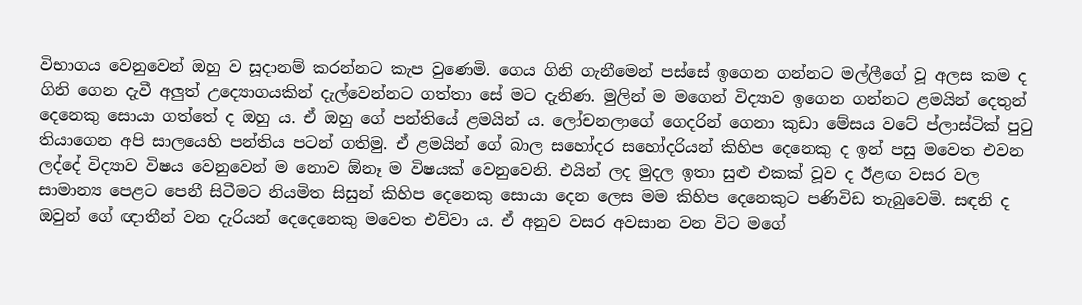විභාගය වෙනුවෙන් ඔහු ව සූදානම් කරන්නට කැප වුණෙමි. ගෙය ගිනි ගැනීමෙන් පස්සේ ඉගෙන ගන්නට මල්ලීගේ වූ අලස කම ද ගිනි ගෙන දැවී අලුත් උද්‍යොගයකින් දැල්වෙන්නට ගත්තා සේ මට දැනිණ. මුලින් ම මගෙන් විද්‍යාව ඉගෙන ගන්නට ළමයින් දෙතුන් දෙනෙකු සොයා ගත්තේ ද ඔහු ය. ඒ ඔහු ගේ පන්තියේ ළමයින් ය. ලෝචනලාගේ ගෙදරින් ගෙනා කුඩා මේසය වටේ ප්ලාස්ටික් පුටු තියාගෙන අපි සාලයෙහි පන්තිය පටන් ගතිමු. ඒ ළමයින් ගේ බාල සහෝදර සහෝදරියන් කිහිප දෙනෙකු ද ඉන් පසු මවෙත එවන ලද්දේ විද්‍යාව විෂය වෙනුවෙන් ම නොව ඕනෑ ම විෂයක් වෙනුවෙනි. එයින් ලද මුදල ඉතා සුළු එකක් වූව ද ඊළඟ වසර වල සාමාන්‍ය පෙළට පෙනී සිටීමට නියමිත සිසුන් කිහිප දෙනෙකු සොයා දෙන ලෙස මම කිහිප දෙනෙකුට පණිවිඩ තැබුවෙමි. සඳනි ද ඔවුන් ගේ ඥාතීන් වන දැරියන් දෙදෙනෙකු මවෙත එව්වා ය. ඒ අනුව වසර අවසාන වන විට මගේ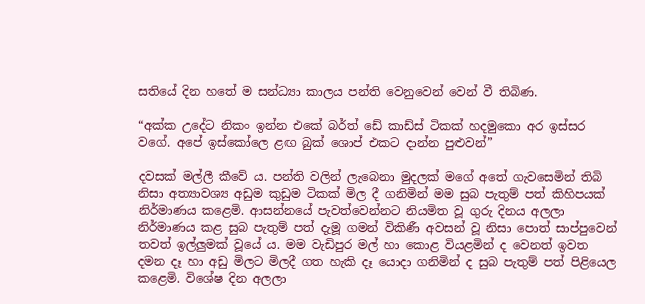සතියේ දින හතේ ම සන්ධ්‍යා කාලය පන්ති වෙනුවෙන් වෙන් වී තිබිණ.

“අක්ක උදේට නිකං ඉන්න එකේ බර්ත් ඩේ කාඩ්ස් ටිකක් හදමුකො අර ඉස්සර වගේ. අපේ ඉස්කෝලෙ ළඟ බුක් ශොප් එකට දාන්න පුළුවන්”

දවසක් මල්ලී කීවේ ය. පන්ති වලින් ලැබෙනා මුදලක් මගේ අතේ ගැවසෙමින් තිබි නිසා අත්‍යාවශ්‍ය අඩුම කුඩුම ටිකක් මිල දී ගනිමින් මම සුබ පැතුම් පත් කිහිපයක් නිර්මාණය කළෙමි. ආසන්නයේ පැවත්වෙන්නට නියමිත වූ ගුරු දිනය අලලා නිර්මාණය කළ සුබ පැතුම් පත් දැමූ ගමන් විකිණී අවසන් වූ නිසා පොත් සාප්පුවෙන් තවත් ඉල්ලුමක් වූයේ ය. මම වැඩිපුර මල් හා කොළ වියළමින් ද වෙනත් ඉවත දමන දෑ හා අඩු මිලට මිලදී ගත හැකි දෑ යොදා ගනිමින් ද සුබ පැතුම් පත් පිළියෙල කළෙමි. විශේෂ දින අලලා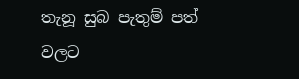තැනූ සුබ පැතුම් පත් වලට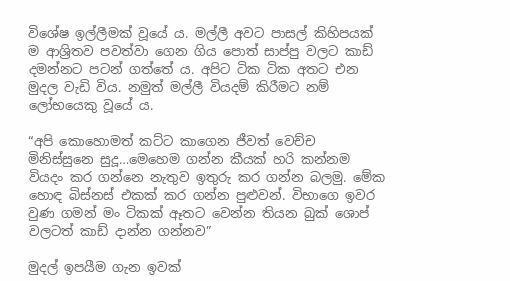විශේෂ ඉල්ලීමක් වූයේ ය. මල්ලී අවට පාසල් කිහිපයක් ම ආශ්‍රිතව පවත්වා ගෙන ගිය පොත් සාප්පු වලට කාඩ් දමන්නට පටන් ගත්තේ ය. අපිට ටික ටික අතට එන මුදල වැඩි විය. නමුත් මල්ලී වියදම් කිරීමට නම් ලෝභයෙකු වූයේ ය.

“අපි කොහොමත් කට්ට කාගෙන ජීවත් වෙච්ච මිනිස්සුනෙ සුදූ…මෙහෙම ගන්න කීයක් හරි කන්නම වියදං කර ගන්නෙ නැතුව ඉතුරු කර ගන්න බලමු. මේක හොඳ බිස්නස් එකක් කර ගන්න පුළුවන්. විභාගෙ ඉවර වුණ ගමන් මං ටිකක් ඈතට වෙන්න තියන බුක් ශොප් වලටත් කාඩ් දාන්න ගන්නව”

මුදල් ඉපයීම ගැන ඉවක්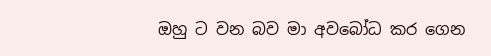ඔහු ට වන බව මා අවබෝධ කර ගෙන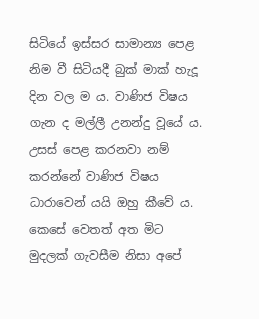සිටියේ ඉස්සර සාමාන්‍ය පෙළ නිම වී සිටියදී බුක් මාක් හැදූ දින වල ම ය. වාණිජ විෂය ගැන ද මල්ලී උනන්දු වූයේ ය. උසස් පෙළ කරනවා නම් කරන්නේ වාණිජ විෂය ධාරාවෙන් යයි ඔහු කීවේ ය. කෙසේ වෙතත් අත මිට මුදලක් ගැවසීම නිසා අපේ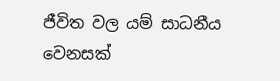ජීවිත වල යම් සාධනීය වෙනසක්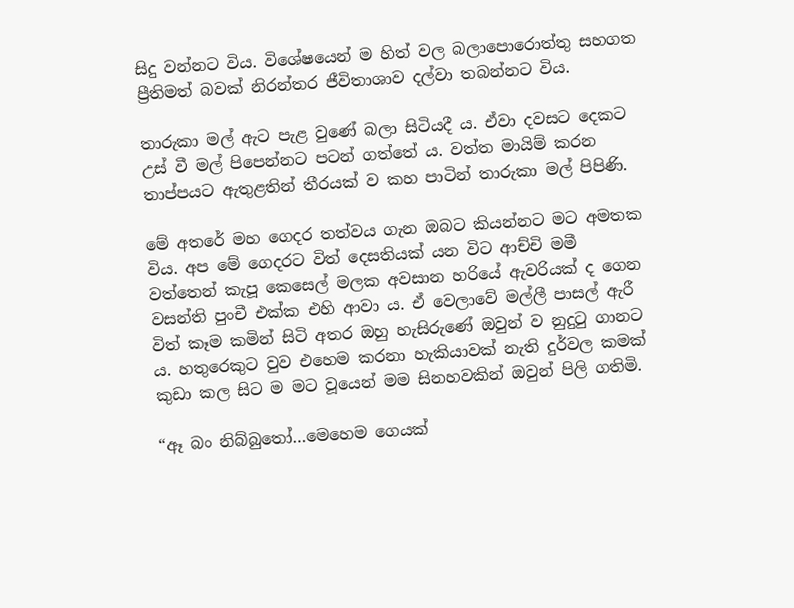සිදු වන්නට විය. විශේෂයෙන් ම හිත් වල බලාපොරොත්තු සහගත ප්‍රීතිමත් බවක් නිරන්තර ජීවිතාශාව දල්වා තබන්නට විය.

තාරුකා මල් ඇට පැළ වුණේ බලා සිටියදී ය. ඒවා දවසට දෙකට උස් වී මල් පිපෙන්නට පටන් ගත්තේ ය. වත්ත මායිම් කරන තාප්පයට ඇතුළතින් තීරයක් ව කහ පාටින් තාරුකා මල් පිපිණි.

මේ අතරේ මහ ගෙදර තත්වය ගැන ඔබට කියන්නට මට අමතක විය. අප මේ ගෙදරට විත් දෙසතියක් යන විට ආච්චි මමී  වත්තෙන් කැපූ කෙසෙල් මලක අවසාන හරියේ ඇවරියක් ද ගෙන වසන්ති පුංචී එක්ක එහි ආවා ය. ඒ වෙලාවේ මල්ලී පාසල් ඇරී විත් කෑම කමින් සිටි අතර ඔහු හැසිරුණේ ඔවුන් ව නුදුටු ගානට ය. හතුරෙකුට වුව එහෙම කරනා හැකියාවක් නැති දුර්වල කමක් කුඩා කල සිට ම මට වූයෙන් මම සිනහවකින් ඔවුන් පිලි ගතිමි.

“ඈ බං නිබ්බුතෝ…මෙහෙම ගෙයක්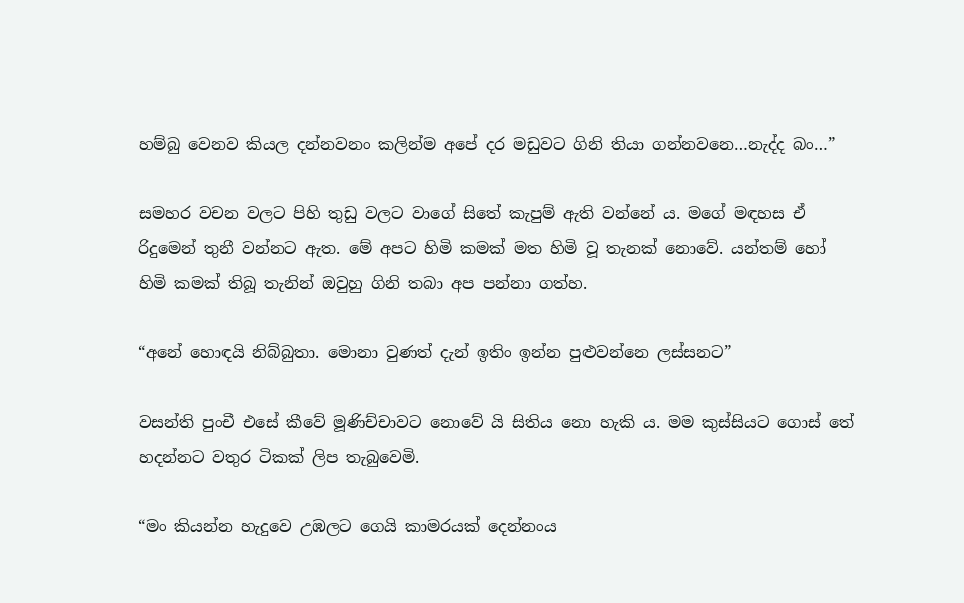හම්බු වෙනව කියල දන්නවනං කලින්ම අපේ දර මඩුවට ගිනි තියා ගන්නවනෙ…නැද්ද බං…”

සමහර වචන වලට පිහි තුඩු වලට වාගේ සිතේ කැපුම් ඇති වන්නේ ය. මගේ මඳහස ඒ රිදුමෙන් තුනී වන්නට ඇත. මේ අපට හිමි කමක් මත හිමි වූ තැනක් නොවේ. යන්තම් හෝ හිමි කමක් තිබූ තැනින් ඔවුහු ගිනි තබා අප පන්නා ගත්හ.

“අනේ හොඳයි නිබ්බුතා. මොනා වුණත් දැන් ඉතිං ඉන්න පුළුවන්නෙ ලස්සනට”

වසන්ති පුංචී එසේ කීවේ මූණිච්චාවට නොවේ යි සිතිය නො හැකි ය. මම කුස්සියට ගොස් තේ හදන්නට වතුර ටිකක් ලිප තැබුවෙමි.

“මං කියන්න හැදුවෙ උඹලට ගෙයි කාමරයක් දෙන්නංය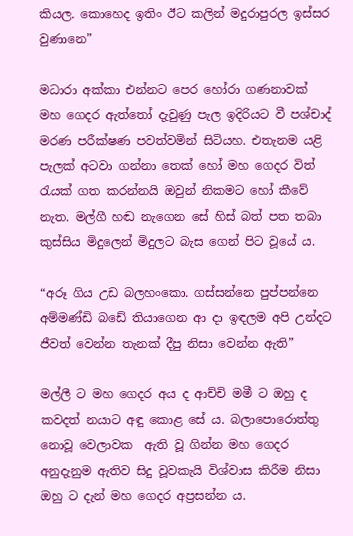කියල. කොහෙද ඉතිං ඊට කලින් මදුරාපුරල ඉස්සර වුණානෙ”

මධාරා අක්කා එන්නට පෙර හෝරා ගණනාවක් මහ ගෙදර ඇත්තෝ දැවුණු පැල ඉදිරියට වී පශ්චාද් මරණ පරීක්ෂණ පවත්වමින් සිටියහ. එතැනම යළි පැලක් අටවා ගන්නා තෙක් හෝ මහ ගෙදර විත් රැයක් ගත කරන්නයි ඔවුන් නිකමට හෝ කීවේ නැත. මල්ගී හඬ නැගෙන සේ හිස් බත් පත තබා කුස්සිය මිදුලෙන් මිදුලට බැස ගෙන් පිට වූයේ ය.

“අරූ ගිය උඩ බලහංකො. ගස්සන්නෙ පුප්පන්නෙ අම්මණ්ඩි බඩේ තියාගෙන ආ දා ඉඳලම අපි උන්දට ජීවත් වෙන්න තැනක් දීපු නිසා වෙන්න ඇති”

මල්ලී ට මහ ගෙදර අය ද ආච්චි මමී ට ඔහු ද කවදත් නයාට අඳු කොළ සේ ය. බලාපොරොත්තු නොවූ වෙලාවක  ඇති වූ ගින්න මහ ගෙදර අනුදැනුම ඇතිව සිදු වූවකැයි විශ්වාස කිරීම නිසා ඔහු ට දැන් මහ ගෙදර අප්‍රසන්න ය.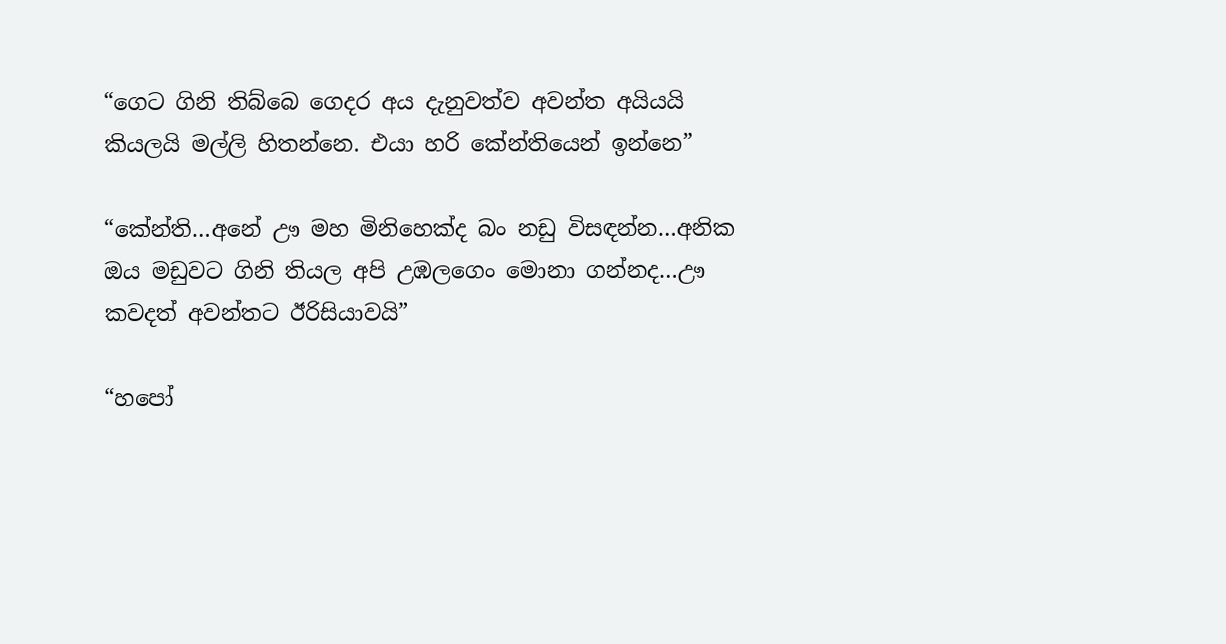“ගෙට ගිනි තිබ්බෙ ගෙදර අය දැනුවත්ව අවන්ත අයියයි කියලයි මල්ලි හිතන්නෙ. එයා හරි කේන්තියෙන් ඉන්නෙ”

“කේන්ති…අනේ ඌ මහ මිනිහෙක්ද බං නඩු විසඳන්න…අනික ඔය මඩුවට ගිනි තියල අපි උඹලගෙං මොනා ගන්නද…ඌ කවදත් අවන්තට ඊරිසියාවයි”

“හපෝ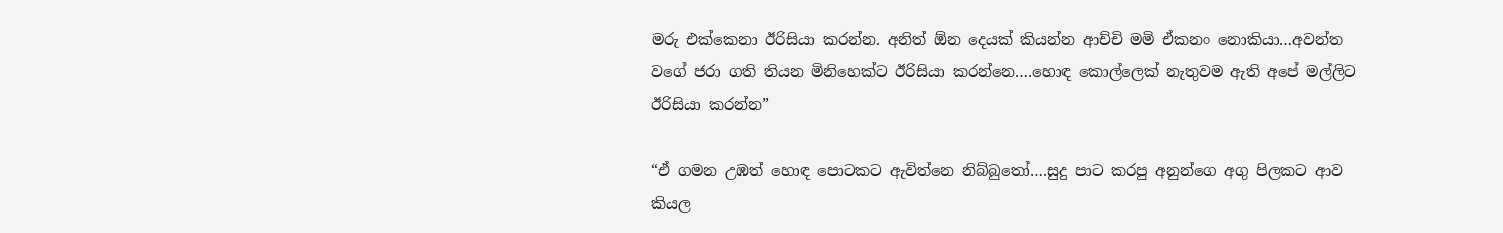මරු එක්කෙනා ඊරිසියා කරන්න. අනිත් ඕන දෙයක් කියන්න ආච්චි මමි ඒකනං නොකියා…අවන්ත වගේ ජරා ගති තියන මිනිහෙක්ට ඊරිසියා කරන්නෙ….හොඳ කොල්ලෙක් නැතුවම ඇති අපේ මල්ලිට ඊරිසියා කරන්න”

“ඒ ගමන උඹත් හොඳ පොටකට ඇවිත්නෙ නිබ්බුතෝ….සුදු පාට කරපු අනුන්ගෙ අගු පිලකට ආව කියල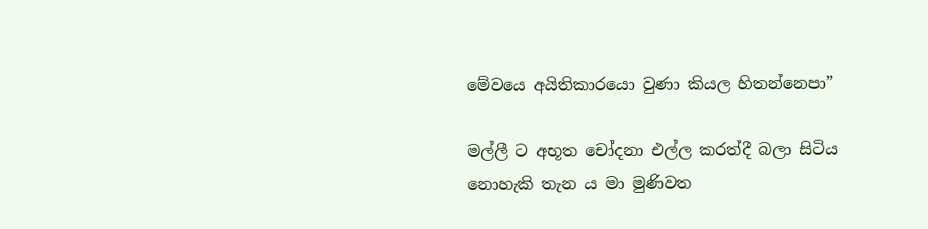මේවයෙ අයිතිකාරයො වුණා කියල හිතන්නෙපා”

මල්ලී ට අභූත චෝදනා එල්ල කරත්දී බලා සිටිය නොහැකි තැන ය මා මුණිවත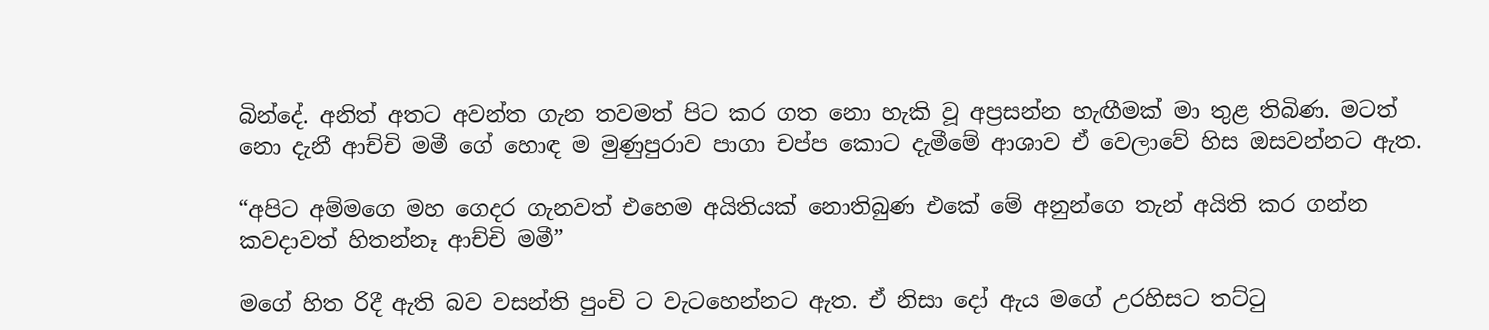බින්දේ. අනිත් අතට අවන්ත ගැන තවමත් පිට කර ගත නො හැකි වූ අප්‍රසන්න හැඟීමක් මා තුළ තිබිණ. මටත් නො දැනී ආච්චි මමී ගේ හොඳ ම මුණුපුරාව පාගා චප්ප කොට දැමීමේ ආශාව ඒ වෙලාවේ හිස ඔසවන්නට ඇත.

“අපිට අම්මගෙ මහ ගෙදර ගැනවත් එහෙම අයිතියක් නොතිබුණ එකේ මේ අනුන්ගෙ තැන් අයිති කර ගන්න කවදාවත් හිතන්නෑ ආච්චි මමී”

මගේ හිත රිදී ඇති බව වසන්ති පුංචි ට වැටහෙන්නට ඇත. ඒ නිසා දෝ ඇය මගේ උරහිසට තට්ටු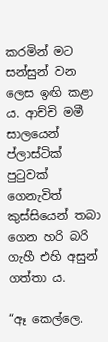කරමින් මට සන්සුන් වන ලෙස ඉඟි කළා ය. ආච්චි මමී සාලයෙන් ප්ලාස්ටික් පුටුවක් ගෙනැවිත් කුස්සියෙන් තබා ගෙන හරි බරි ගැහී එහි අසුන් ගත්තා ය.

“ඈ කෙල්ලෙ.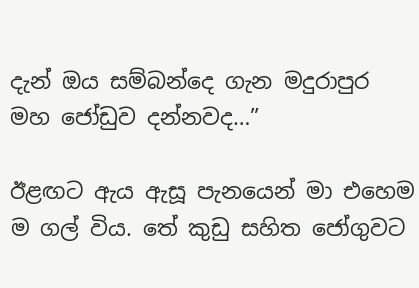දැන් ඔය සම්බන්දෙ ගැන මදුරාපුර මහ ජෝඩුව දන්නවද…”

ඊළඟට ඇය ඇසූ පැනයෙන් මා එහෙම ම ගල් විය. තේ කුඩු සහිත ජෝගුවට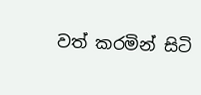වත් කරමින් සිටි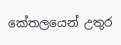කේතලයෙන් උතුර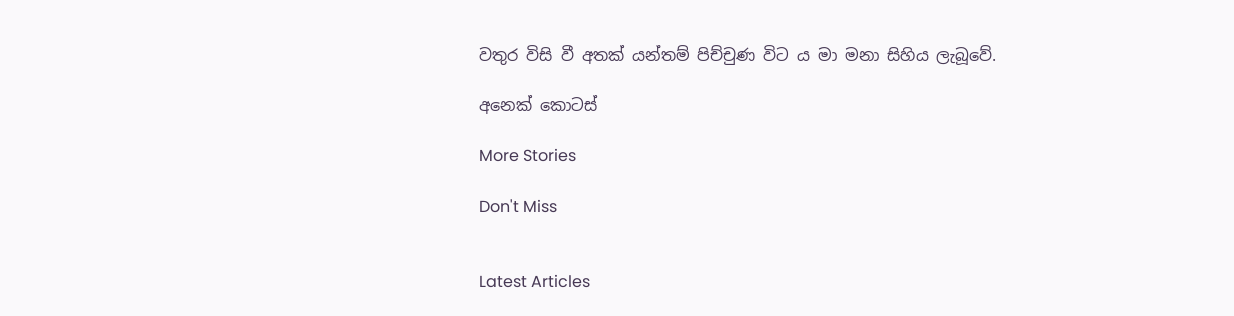වතුර විසි වී අතක් යන්තම් පිච්චුණ විට ය මා මනා සිහිය ලැබූවේ.

අනෙක් කොටස්

More Stories

Don't Miss


Latest Articles